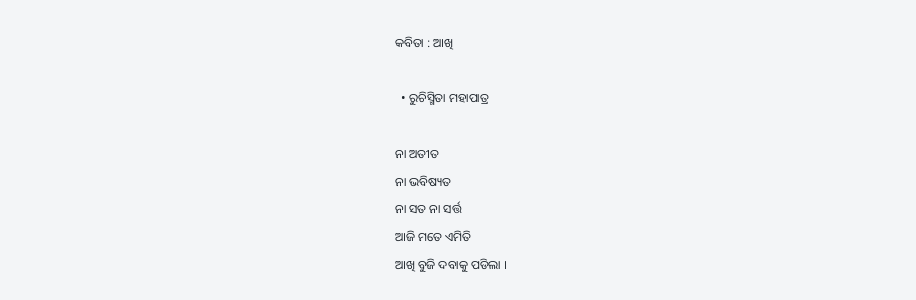କବିତା : ଆଖି

  • ରୁଚିସ୍ମିତା ମହାପାତ୍ର

ନା ଅତୀତ
ନା ଭବିଷ୍ୟତ
ନା ସତ ନା ସର୍ତ୍ତ
ଆଜି ମତେ ଏମିତି
ଆଖି ବୁଜି ଦବାକୁ ପଡିଲା ।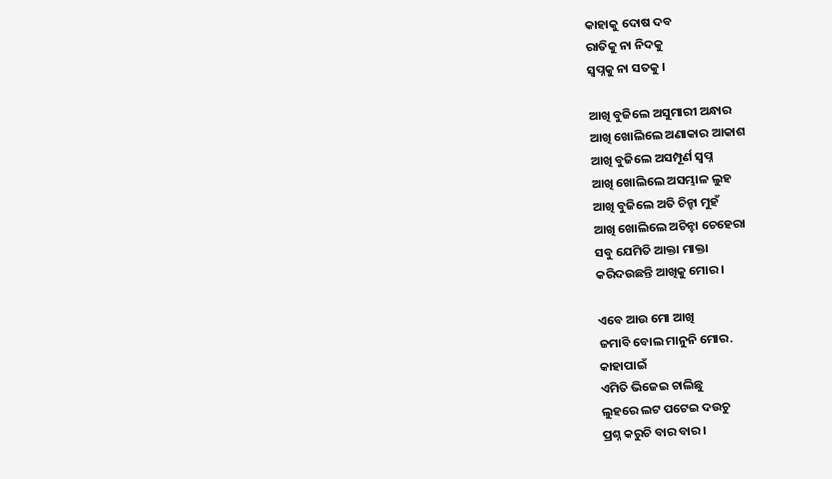କାହାକୁ ଦୋଷ ଦବ
ରାତିକୁ ନା ନିଦକୁ
ସ୍ବପ୍ନକୁ ନା ସତକୁ ।

ଆଖି ବୁଜିଲେ ଅସୁମାରୀ ଅନ୍ଧାର
ଆଖି ଖୋଲିଲେ ଅଣାକାର ଆକାଶ
ଆଖି ବୁଜିଲେ ଅସମ୍ପୂର୍ଣ ସ୍ବପ୍ନ
ଆଖି ଖୋଲିଲେ ଅସମ୍ଭାଳ ଲୁହ
ଆଖି ବୁଜିଲେ ଅତି ଚିନ୍ହା ମୁହଁ
ଆଖି ଖୋଲିଲେ ଅଚିନ୍ହା ଚେହେରା
ସବୁ ଯେମିତି ଆକ୍ତା ମାକ୍ତା
କରିଦଉଛନ୍ତି ଆଖିକୁ ମୋର ।

ଏବେ ଆଉ ମୋ ଆଖି
ଜମାବି ବୋଲ ମାନୁନି ମୋର.
କାହାପାଇଁ
ଏମିତି ଭିଜେଇ ଚାଲିଛୁ
ଲୁହରେ ଲଟ ପଟେଇ ଦଉଚୁ
ପ୍ରଶ୍ନ କରୁଚି ବାର ବାର ।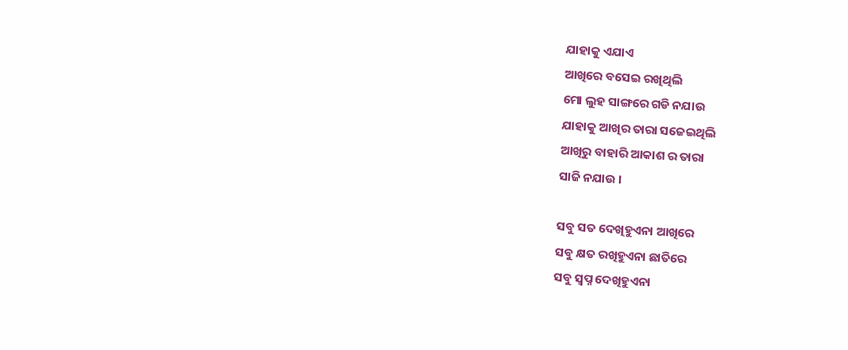ଯାହାକୁ ଏଯାଏ
ଆଖିରେ ବସେଇ ରଖିଥିଲି
ମୋ ଲୁହ ସାଙ୍ଗରେ ଗଡି ନଯାଉ
ଯାହାକୁ ଆଖିର ତାରା ସଜେଇଥିଲି
ଆଖିରୁ ବାହାରି ଆକାଶ ର ତାରା
ସାଜି ନଯାଉ ।

ସବୁ ସତ ଦେଖିହୁଏନା ଆଖିରେ
ସବୁ କ୍ଷତ ରଖିହୁଏନା ଛାତିରେ
ସବୁ ସ୍ବପ୍ନ ଦେଖିହୁଏନା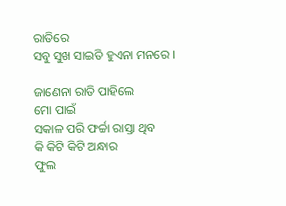ରାତିରେ
ସବୁ ସୁଖ ସାଇତି ହୁଏନା ମନରେ ।

ଜାଣେନା ରାତି ପାହିଲେ
ମୋ ପାଇଁ
ସକାଳ ପରି ଫର୍ଚ୍ଚା ରାସ୍ତା ଥିବ
କି କିଟି କିଟି ଅନ୍ଧାର
ଫୁଲ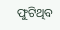ଫୁଟିଥିବ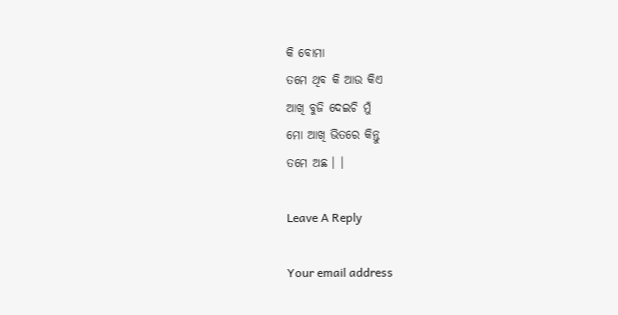କି ବୋମା
ତମେ ଥିବ କି ଆଉ କିଏ
ଆଖି ବୁଜି ଦେଇଚି ମୁଁ
ମୋ ଆଖି ଭିତରେ କିନ୍ତୁ
ତମେ ଅଛ । ।

Leave A Reply

Your email address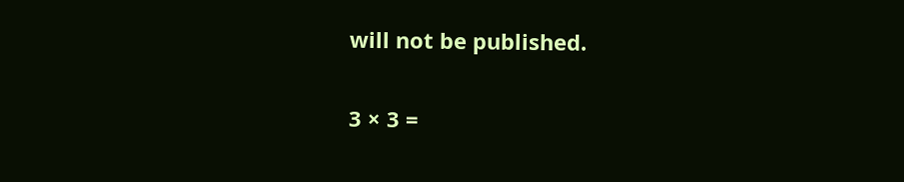will not be published.

3 × 3 =